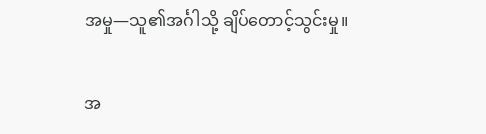အမှု—သူ၏အင်္ဂါသို့ ချိပ်တောင့်သွင်းမှု။

အ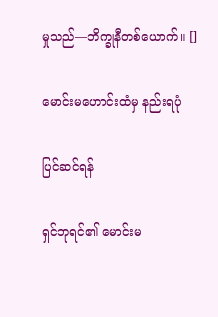မှုသည်—ဘိက္ခုနီတစ်ယောက်။ []

မောင်းမဟောင်းထံမှ နည်းရပုံ

ပြင်ဆင်ရန်

ရှင်ဘုရင်၏ မောင်းမ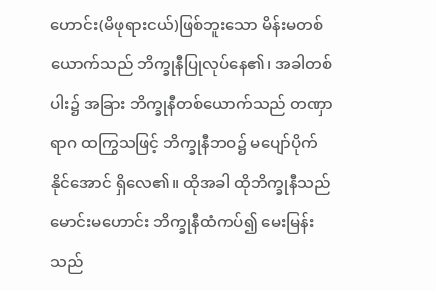ဟောင်း(မိဖုရားငယ်)ဖြစ်ဘူးသော မိန်းမတစ်ယောက်သည် ဘိက္ခုနီပြုလုပ်နေ၏၊ အခါတစ်ပါး၌ အခြား ဘိက္ခုနီတစ်ယောက်သည် တဏှာရာဂ ထကြွသဖြင့် ဘိက္ခုနီဘဝ၌ မပျော်ပိုက်နိုင်အောင် ရှိလေ၏။ ထိုအခါ ထိုဘိက္ခုနီသည် မောင်းမဟောင်း ဘိက္ခုနီထံကပ်၍ မေးမြန်းသည်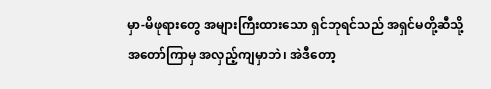မှာ-မိဖုရားတွေ အများကြီးထားသော ရှင်ဘုရင်သည် အရှင်မတို့ဆီသို့ အတော်ကြာမှ အလှည့်ကျမှာဘဲ၊ အဲဒီတော့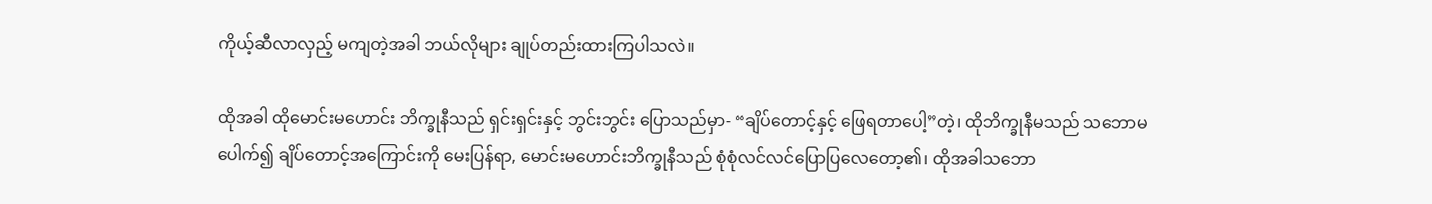ကိုယ့်ဆီလာလှည့် မကျတဲ့အခါ ဘယ်လိုများ ချုပ်တည်းထားကြပါသလဲ။

ထိုအခါ ထိုမောင်းမဟောင်း ဘိက္ခုနီသည် ရှင်းရှင်းနှင့် ဘွင်းဘွင်း ပြောသည်မှာ- “ချိပ်တောင့်နှင့် ဖြေရတာပေါ့”တဲ့၊ ထိုဘိက္ခုနီမသည် သဘောမပေါက်၍ ချိပ်တောင့်အကြောင်းကို မေးပြန်ရာ, မောင်းမဟောင်းဘိက္ခုနီသည် စုံစုံလင်လင်ပြောပြလေတော့၏၊ ထိုအခါသဘော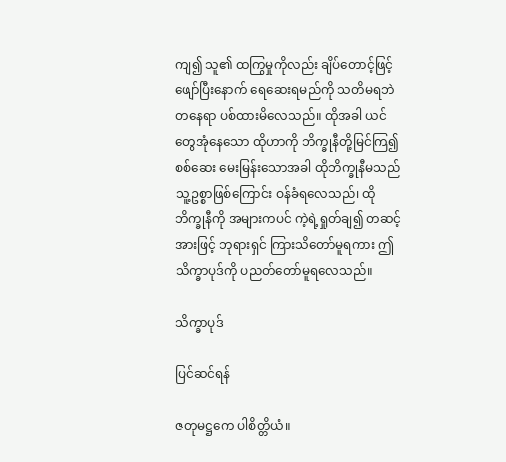ကျ၍ သူ၏ ထကြွမှုကိုလည်း ချိပ်တောင့်ဖြင့် ဖျော်ပြီးနောက် ရေဆေးရမည်ကို သတိမရဘဲ တနေရာ ပစ်ထားမိလေသည်။ ထိုအခါ ယင်တွေအုံနေသော ထိုဟာကို ဘိက္ခုနီတို့မြင်ကြ၍ စစ်ဆေး မေးမြန်းသောအခါ ထိုဘိက္ခုနီမသည် သူ့ဥစ္စာဖြစ်ကြောင်း ဝန်ခံရလေသည်၊ ထိုဘိက္ခုနီကို အများကပင် ကဲ့ရဲ့ရှုတ်ချ၍ တဆင့်အားဖြင့် ဘုရားရှင် ကြားသိတော်မူရကား ဤသိက္ခာပုဒ်ကို ပညတ်တော်မူရလေသည်။

သိက္ခာပုဒ်

ပြင်ဆင်ရန်

ဇတုမဋ္ဌကေ ပါစိတ္တိယံ။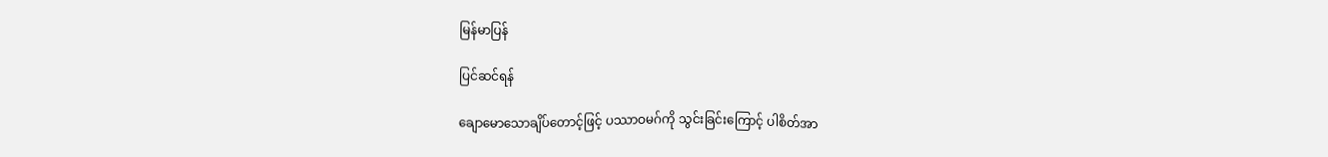မြန်မာပြန်

ပြင်ဆင်ရန်

ချောမောသောချိပ်တောင့်ဖြင့် ပဿာဝမဂ်ကို သွင်းခြင်းကြောင့် ပါစိတ်အာ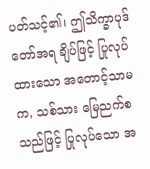ပတ်သင့်၏၊ ဤသိက္ခာပုဒ်တော်အရ ချိပ်ဖြင့် ပြုလုပ်ထားသော အတောင့်သာမက, သစ်သား မြေညက်စသည်ဖြင့် ပြုလုပ်သော အ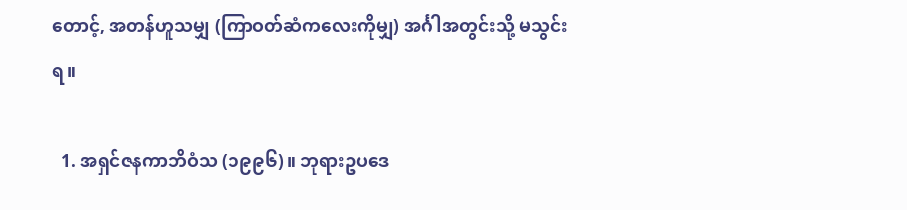တောင့်, အတန်ဟူသမျှ (ကြာဝတ်ဆံကလေးကိုမျှ) အင်္ဂါအတွင်းသို့ မသွင်းရ။

  1. အရှင်ဇနကာဘိဝံသ (၁၉၉၆)။ ဘုရားဥပဒေ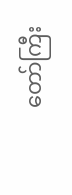တော်ကြီး